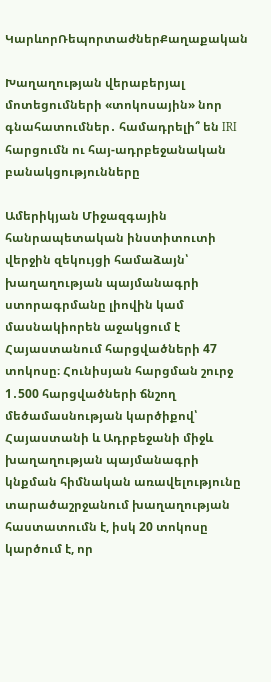ԿարևորՌեպորտաժներՔաղաքական

Խաղաղության վերաբերյալ մոտեցումների «տոկոսային» նոր գնահատումներ․ համադրելի՞ են IRI հարցումն ու հայ-ադրբեջանական բանակցությունները

Ամերիկյան Միջազգային հանրապետական ինստիտուտի վերջին զեկույցի համաձայն՝ խաղաղության պայմանագրի ստորագրմանը լիովին կամ մասնակիորեն աջակցում է Հայաստանում հարցվածների 47 տոկոսը։ Հունիսյան հարցման շուրջ 1․500 հարցվածների ճնշող մեծամասնության կարծիքով՝ Հայաստանի և Ադրբեջանի միջև խաղաղության պայմանագրի կնքման հիմնական առավելությունը տարածաշրջանում խաղաղության հաստատումն է, իսկ 20 տոկոսը կարծում է, որ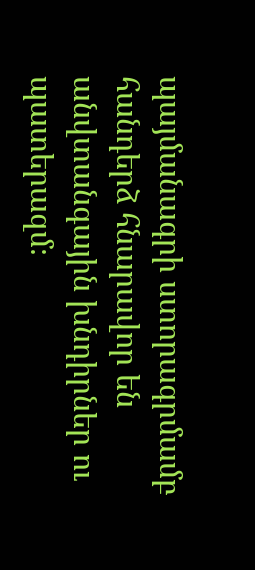պայմանագրի ստորագրմամբ հանդերձ հնարավոր են անվտանգային խնդիրներ ու պատերազմ։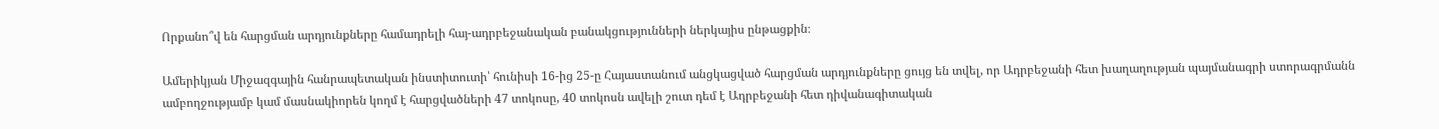Որքանո՞վ են հարցման արդյունքները համադրելի հայ-ադրբեջանական բանակցությունների ներկայիս ընթացքին։

Ամերիկյան Միջազգային հանրապետական ինստիտուտի՝ հունիսի 16-ից 25-ը Հայաստանում անցկացված հարցման արդյունքները ցույց են տվել, որ Ադրբեջանի հետ խաղաղության պայմանագրի ստորագրմանն ամբողջությամբ կամ մասնակիորեն կողմ է հարցվածների 47 տոկոսը, 40 տոկոսն ավելի շուտ դեմ է Ադրբեջանի հետ դիվանագիտական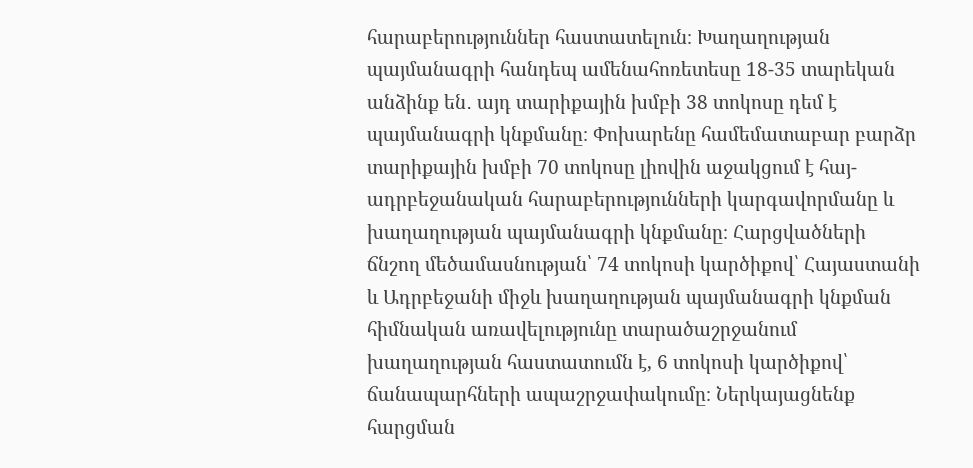հարաբերություններ հաստատելուն։ Խաղաղության պայմանագրի հանդեպ ամենահոռետեսը 18-35 տարեկան անձինք են․ այդ տարիքային խմբի 38 տոկոսը դեմ է պայմանագրի կնքմանը։ Փոխարենը համեմատաբար բարձր տարիքային խմբի 70 տոկոսը լիովին աջակցում է հայ-ադրբեջանական հարաբերությունների կարգավորմանը և խաղաղության պայմանագրի կնքմանը։ Հարցվածների ճնշող մեծամասնության՝ 74 տոկոսի կարծիքով՝ Հայաստանի և Ադրբեջանի միջև խաղաղության պայմանագրի կնքման հիմնական առավելությունը տարածաշրջանում խաղաղության հաստատումն է, 6 տոկոսի կարծիքով՝ ճանապարհների ապաշրջափակումը։ Ներկայացնենք հարցման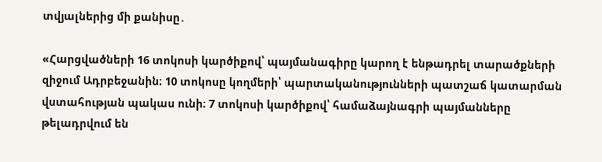տվյալներից մի քանիսը․

«Հարցվածների 16 տոկոսի կարծիքով՝ պայմանագիրը կարող է ենթադրել տարածքների զիջում Ադրբեջանին։ 10 տոկոսը կողմերի՝ պարտականությունների պատշաճ կատարման վստահության պակաս ունի։ 7 տոկոսի կարծիքով՝ համաձայնագրի պայմանները թելադրվում են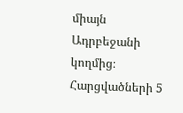միայն Ադրբեջանի կողմից։ Հարցվածների 5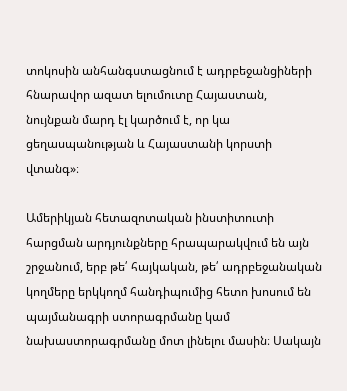տոկոսին անհանգստացնում է ադրբեջանցիների հնարավոր ազատ ելումուտը Հայաստան, նույնքան մարդ էլ կարծում է, որ կա ցեղասպանության և Հայաստանի կորստի վտանգ»։

Ամերիկյան հետազոտական ինստիտուտի հարցման արդյունքները հրապարակվում են այն շրջանում, երբ թե՛ հայկական, թե՛ ադրբեջանական կողմերը երկկողմ հանդիպումից հետո խոսում են պայմանագրի ստորագրմանը կամ նախաստորագրմանը մոտ լինելու մասին։ Սակայն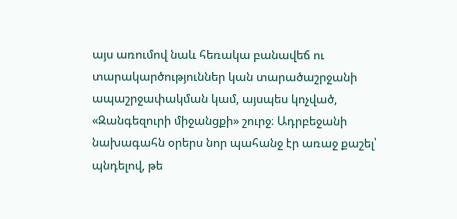այս առումով նաև հեռակա բանավեճ ու տարակարծություններ կան տարածաշրջանի ապաշրջափակման կամ, այսպես կոչված, «Զանգեզուրի միջանցքի» շուրջ։ Ադրբեջանի նախագահն օրերս նոր պահանջ էր առաջ քաշել՝ պնդելով, թե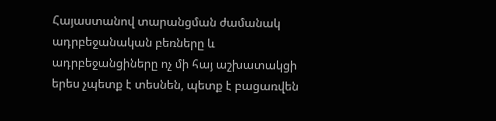Հայաստանով տարանցման ժամանակ ադրբեջանական բեռները և ադրբեջանցիները ոչ մի հայ աշխատակցի երես չպետք է տեսնեն, պետք է բացառվեն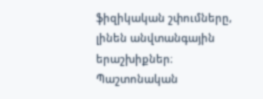ֆիզիկական շփումները, լինեն անվտանգային երաշխիքներ։ Պաշտոնական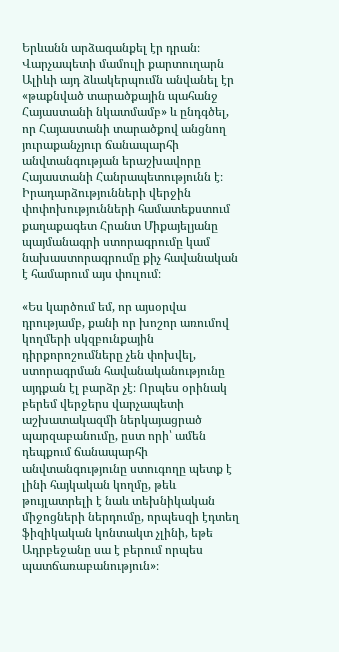Երևանն արձագանքել էր դրան։ Վարչապետի մամուլի քարտուղարն Ալիևի այդ ձևակերպումն անվանել էր «թաքնված տարածքային պահանջ Հայաստանի նկատմամբ» և ընդգծել, որ Հայաստանի տարածքով անցնող յուրաքանչյուր ճանապարհի անվտանգության երաշխավորը Հայաստանի Հանրապետությունն է։
Իրադարձությունների վերջին փոփոխությունների համատեքստում քաղաքագետ Հրանտ Միքայելյանը պայմանագրի ստորագրումը կամ նախաստորագրումը քիչ հավանական է համարում այս փուլում։

«Ես կարծում եմ, որ այսօրվա դրությամբ, քանի որ խոշոր առումով կողմերի սկզբունքային դիրքորոշումները չեն փոխվել, ստորագրման հավանականությունը այդքան էլ բարձր չէ։ Որպես օրինակ բերեմ վերջերս վարչապետի աշխատակազմի ներկայացրած պարզաբանումը, ըստ որի՝ ամեն դեպքում ճանապարհի անվտանգությունը ստուգողը պետք է լինի հայկական կողմը, թեև թույլատրելի է նաև տեխնիկական միջոցների ներդումը, որպեսզի էդտեղ ֆիզիկական կոնտակտ չլինի, եթե Ադրբեջանը սա է բերում որպես պատճառաբանություն»։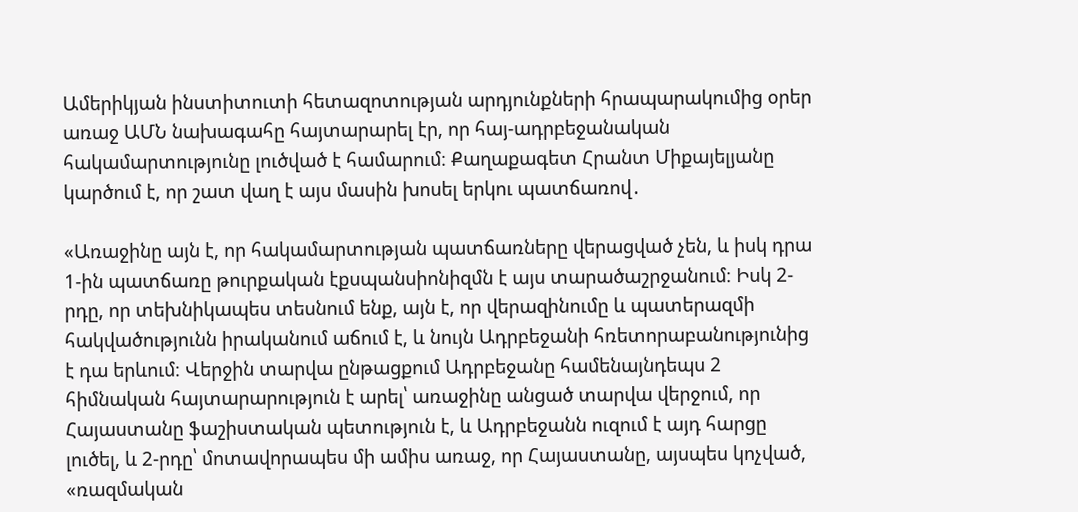Ամերիկյան ինստիտուտի հետազոտության արդյունքների հրապարակումից օրեր առաջ ԱՄՆ նախագահը հայտարարել էր, որ հայ-ադրբեջանական հակամարտությունը լուծված է համարում։ Քաղաքագետ Հրանտ Միքայելյանը կարծում է, որ շատ վաղ է այս մասին խոսել երկու պատճառով․

«Առաջինը այն է, որ հակամարտության պատճառները վերացված չեն, և իսկ դրա 1-ին պատճառը թուրքական էքսպանսիոնիզմն է այս տարածաշրջանում։ Իսկ 2-րդը, որ տեխնիկապես տեսնում ենք, այն է, որ վերազինումը և պատերազմի հակվածությունն իրականում աճում է, և նույն Ադրբեջանի հռետորաբանությունից է դա երևում։ Վերջին տարվա ընթացքում Ադրբեջանը համենայնդեպս 2 հիմնական հայտարարություն է արել՝ առաջինը անցած տարվա վերջում, որ Հայաստանը ֆաշիստական պետություն է, և Ադրբեջանն ուզում է այդ հարցը լուծել, և 2-րդը՝ մոտավորապես մի ամիս առաջ, որ Հայաստանը, այսպես կոչված, «ռազմական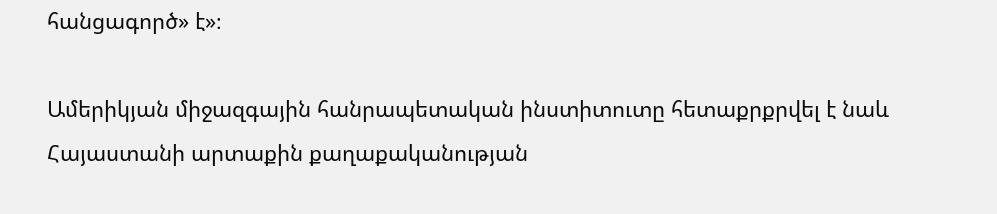հանցագործ» է»։

Ամերիկյան միջազգային հանրապետական ինստիտուտը հետաքրքրվել է նաև  Հայաստանի արտաքին քաղաքականության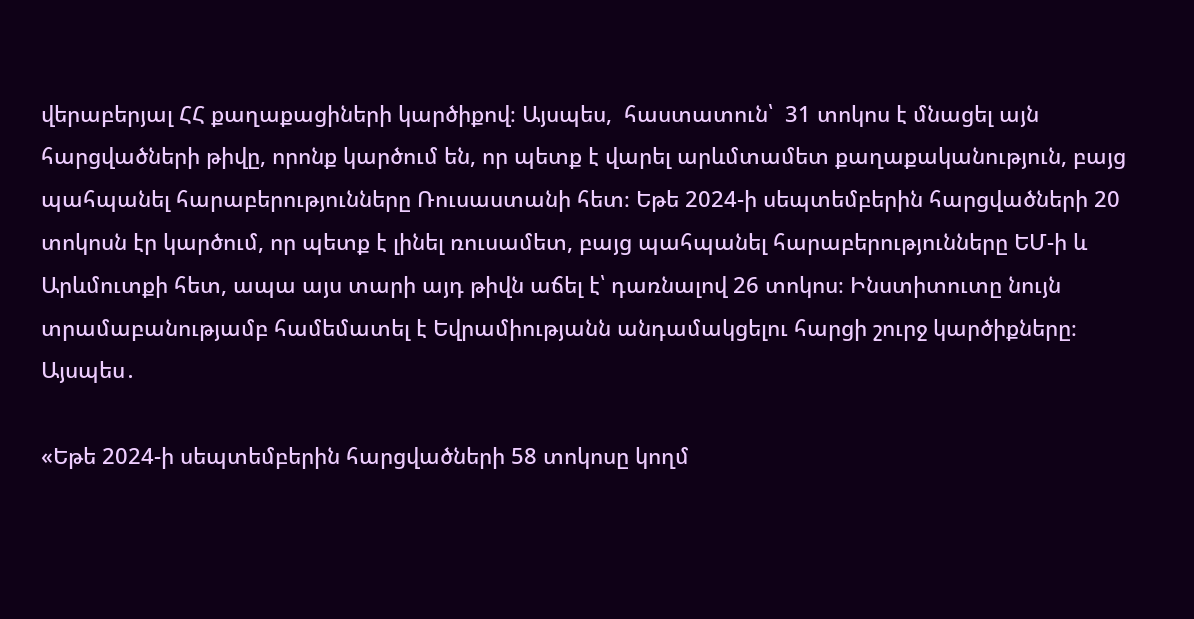վերաբերյալ ՀՀ քաղաքացիների կարծիքով։ Այսպես,  հաստատուն՝  31 տոկոս է մնացել այն հարցվածների թիվը, որոնք կարծում են, որ պետք է վարել արևմտամետ քաղաքականություն, բայց պահպանել հարաբերությունները Ռուսաստանի հետ։ Եթե 2024-ի սեպտեմբերին հարցվածների 20 տոկոսն էր կարծում, որ պետք է լինել ռուսամետ, բայց պահպանել հարաբերությունները ԵՄ-ի և Արևմուտքի հետ, ապա այս տարի այդ թիվն աճել է՝ դառնալով 26 տոկոս։ Ինստիտուտը նույն տրամաբանությամբ համեմատել է Եվրամիությանն անդամակցելու հարցի շուրջ կարծիքները։ Այսպես․

«Եթե 2024-ի սեպտեմբերին հարցվածների 58 տոկոսը կողմ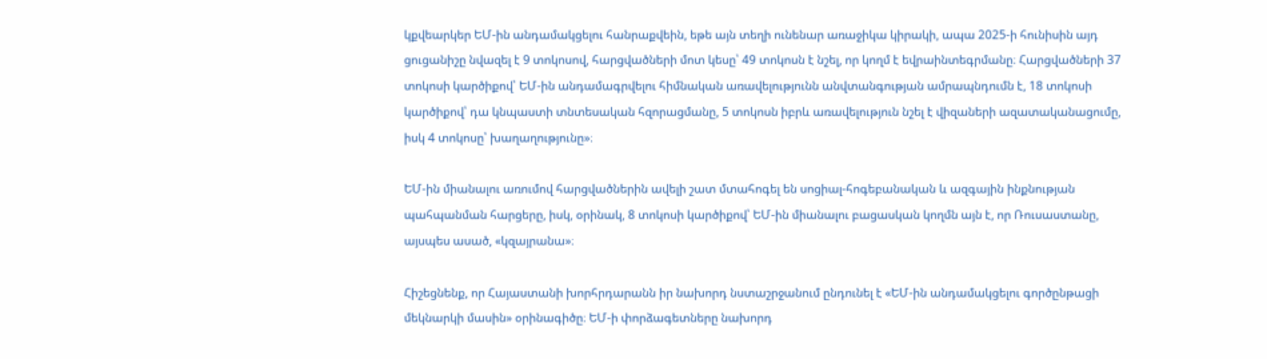կքվեարկեր ԵՄ-ին անդամակցելու հանրաքվեին, եթե այն տեղի ունենար առաջիկա կիրակի, ապա 2025-ի հունիսին այդ ցուցանիշը նվազել է 9 տոկոսով, հարցվածների մոտ կեսը՝ 49 տոկոսն է նշել, որ կողմ է եվրաինտեգրմանը։ Հարցվածների 37 տոկոսի կարծիքով՝ ԵՄ-ին անդամագրվելու հիմնական առավելությունն անվտանգության ամրապնդումն է, 18 տոկոսի կարծիքով՝ դա կնպաստի տնտեսական հզորացմանը, 5 տոկոսն իբրև առավելություն նշել է վիզաների ազատականացումը, իսկ 4 տոկոսը՝ խաղաղությունը»։

ԵՄ-ին միանալու առումով հարցվածներին ավելի շատ մտահոգել են սոցիալ-հոգեբանական և ազգային ինքնության պահպանման հարցերը, իսկ, օրինակ, 8 տոկոսի կարծիքով՝ ԵՄ-ին միանալու բացասկան կողմն այն է, որ Ռուսաստանը, այսպես ասած, «կզայրանա»։

Հիշեցնենք, որ Հայաստանի խորհրդարանն իր նախորդ նստաշրջանում ընդունել է «ԵՄ-ին անդամակցելու գործընթացի մեկնարկի մասին» օրինագիծը։ ԵՄ-ի փորձագետները նախորդ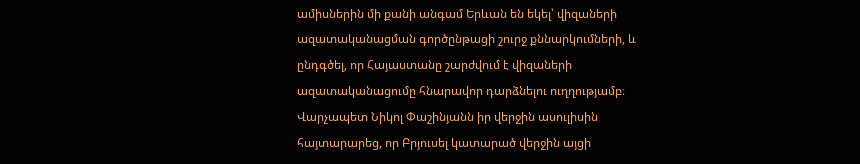ամիսներին մի քանի անգամ Երևան են եկել՝ վիզաների ազատականացման գործընթացի շուրջ քննարկումների, և ընդգծել, որ Հայաստանը շարժվում է վիզաների ազատականացումը հնարավոր դարձնելու ուղղությամբ։ Վարչապետ Նիկոլ Փաշինյանն իր վերջին ասուլիսին հայտարարեց, որ Բրյուսել կատարած վերջին այցի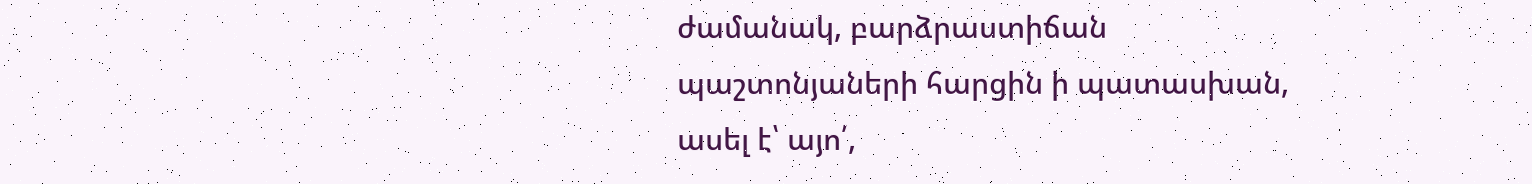ժամանակ, բարձրաստիճան պաշտոնյաների հարցին ի պատասխան, ասել է՝ այո՛,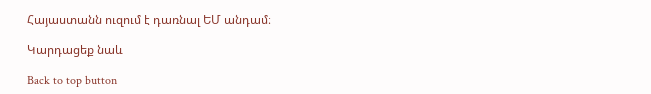Հայաստանն ուզում է դառնալ ԵՄ անդամ։

Կարդացեք նաև

Back to top button